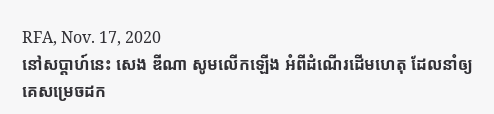RFA, Nov. 17, 2020
នៅសប្តាហ៍នេះ សេង ឌីណា សូមលើកឡើង អំពីដំណើរដើមហេតុ ដែលនាំឲ្យគេសម្រេចដក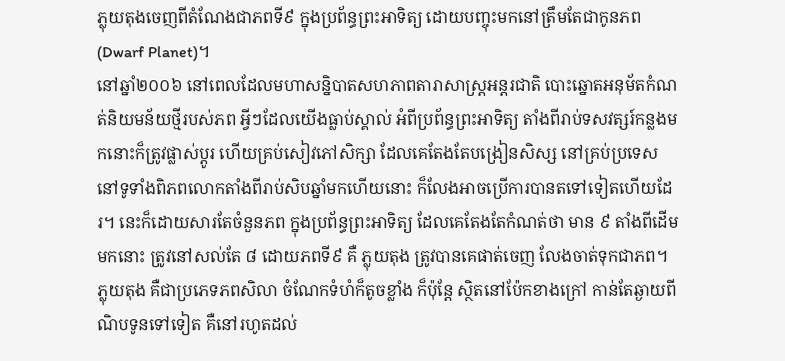ភ្លុយតុងចេញពីតំណែងជាភពទី៩ ក្នុងប្រព័ន្ធព្រះអាទិត្យ ដោយបញ្ចុះមកនៅត្រឹមតែជាកូនភព (Dwarf Planet)។
នៅឆ្នាំ២០០៦ នៅពេលដែលមហាសន្និបាតសហភាពតារាសាស្ត្រអន្តរជាតិ បោះឆ្នោតអនុម័តកំណត់និយមន័យថ្មីរបស់ភព អ្វីៗដែលយើងធ្លាប់ស្គាល់ អំពីប្រព័ន្ធព្រះអាទិត្យ តាំងពីរាប់ទសវត្សរ៍កន្លងមកនោះក៏ត្រូវផ្លាស់ប្តូរ ហើយគ្រប់សៀវភៅសិក្សា ដែលគេតែងតែបង្រៀនសិស្ស នៅគ្រប់ប្រទេស នៅទូទាំងពិភពលោកតាំងពីរាប់សិបឆ្នាំមកហើយនោះ ក៏លែងអាចប្រើការបានតទៅទៀតហើយដែរ។ នេះក៏ដោយសារតែចំនួនភព ក្នុងប្រព័ន្ធព្រះអាទិត្យ ដែលគេតែងតែកំណត់ថា មាន ៩ តាំងពីដើមមកនោះ ត្រូវនៅសល់តែ ៨ ដោយភពទី៩ គឺ ភ្លុយតុង ត្រូវបានគេផាត់ចេញ លែងចាត់ទុកជាភព។
ភ្លុយតុង គឺជាប្រភេទភពសិលា ចំណែកទំហំក៏តូចខ្លាំង ក៏ប៉ុន្តែ ស្ថិតនៅប៉ែកខាងក្រៅ កាន់តែឆ្ងាយពីណិបទូនទៅទៀត គឺនៅរហូតដល់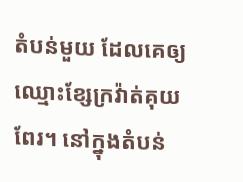តំបន់មួយ ដែលគេឲ្យឈ្មោះខ្សែក្រវ៉ាត់គុយពែរ។ នៅក្នុងតំបន់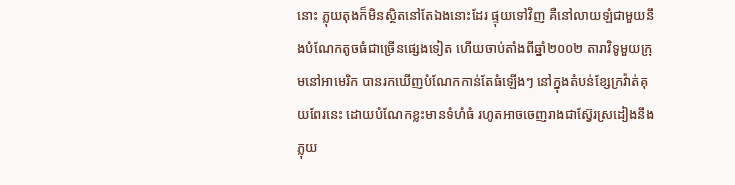នោះ ភ្លុយតុងក៏មិនស្ថិតនៅតែឯងនោះដែរ ផ្ទុយទៅវិញ គឺនៅលាយឡំជាមួយនឹងបំណែកតូចធំជាច្រើនផ្សេងទៀត ហើយចាប់តាំងពីឆ្នាំ២០០២ តារាវិទូមួយក្រុមនៅអាមេរិក បានរកឃើញបំណែកកាន់តែធំឡើងៗ នៅក្នុងតំបន់ខ្សែក្រវ៉ាត់គុយពែរនេះ ដោយបំណែកខ្លះមានទំហំធំ រហូតអាចចេញរាងជាស្វ៊ែរស្រដៀងនឹងភ្លុយ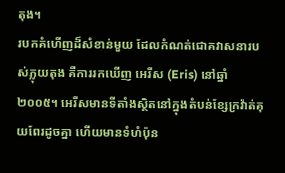តុង។
របកគំហើញដ៏សំខាន់មួយ ដែលកំណត់ជោគវាសនារបស់ភ្លុយតុង គឺការរកឃើញ អេរីស (Eris) នៅឆ្នាំ២០០៥។ អេរីសមានទីតាំងស្ថិតនៅក្នុងតំបន់ខ្សែក្រវ៉ាត់គុយពែរដូចគ្នា ហើយមានទំហំប៉ុន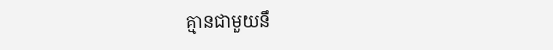គ្មានជាមួយនឹ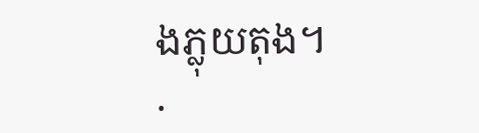ងភ្លុយតុង។
.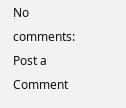No comments:
Post a Comment